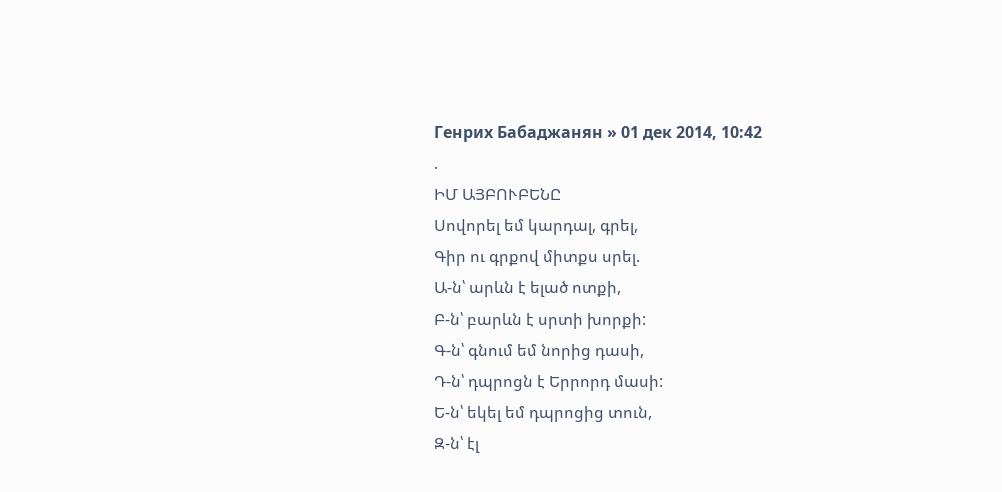Генрих Бабаджанян » 01 дек 2014, 10:42
.
ԻՄ ԱՅԲՈՒԲԵՆԸ
Սովորել եմ կարդալ, գրել,
Գիր ու գրքով միտքս սրել.
Ա-ն՝ արևն է ելած ոտքի,
Բ-ն՝ բարևն է սրտի խորքի:
Գ-ն՝ գնում եմ նորից դասի,
Դ-ն՝ դպրոցն է Երրորդ մասի:
Ե-ն՝ եկել եմ դպրոցից տուն,
Զ-ն՝ էլ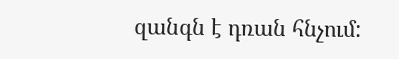զանգն է դռան հնչում: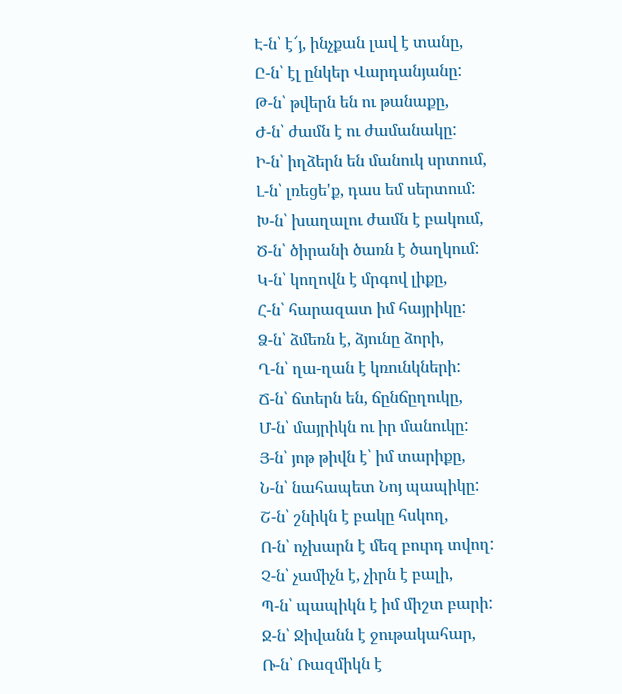Է-ն՝ է՜յ, ինչքան լավ է տանը,
Ը-ն՝ էլ ընկեր Վարդանյանը:
Թ-ն՝ թվերն են ու թանաքը,
Ժ-ն՝ ժամն է ու ժամանակը:
Ի-ն՝ իղձերն են մանուկ սրտում,
Լ-ն՝ լռեցե'ք, դաս եմ սերտում:
Խ-ն՝ խաղալու ժամն է բակում,
Ծ-ն՝ ծիրանի ծառն է ծաղկում:
Կ-ն՝ կողովն է մրգով լիքը,
Հ-ն՝ հարազատ իմ հայրիկը:
Ձ-ն՝ ձմեռն է, ձյունը ձորի,
Ղ-ն՝ ղա-ղան է կռունկների:
Ճ-ն՝ ճտերն են, ճընճըղուկը,
Մ-ն՝ մայրիկն ու իր մանուկը:
Յ-ն՝ յոթ թիվն է՝ իմ տարիքը,
Ն-ն՝ նահապետ Նոյ պապիկը:
Շ-ն՝ շնիկն է բակը հսկող,
Ո-ն՝ ոչխարն է մեզ բուրդ տվող:
Չ-ն՝ չամիչն է, չիրն է բալի,
Պ-ն՝ պապիկն է իմ միշտ բարի:
Ջ-ն՝ Ջիվանն է ջութակահար,
Ռ-ն՝ Ռազմիկն է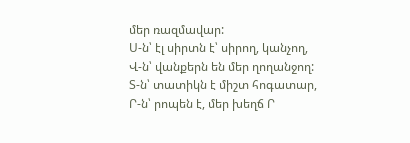մեր ռազմավար:
Ս-ն՝ էլ սիրտն է՝ սիրող, կանչող,
Վ-ն՝ վանքերն են մեր ղողանջող:
Տ-ն՝ տատիկն է միշտ հոգատար,
Ր-ն՝ րոպեն է, մեր խեղճ Ր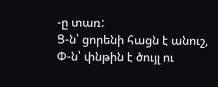-ը տառ:
Ց-ն՝ ցորենի հացն է անուշ,
Փ-ն՝ փնթին է ծույլ ու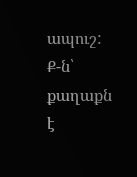ապուշ:
Ք-ն՝ քաղաքն է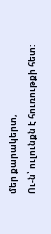մեր քարակերտ,
Ու-ն՝ ուլունքն է հուռութքի հետ: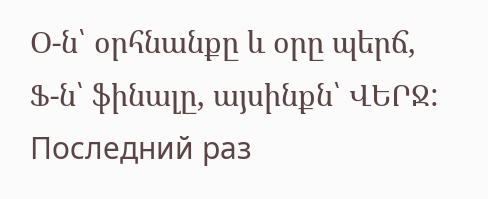Օ-ն՝ օրհնանքը և օրը պերճ,
Ֆ-ն՝ ֆինալը, այսինքն՝ ՎԵՐՋ:
Последний раз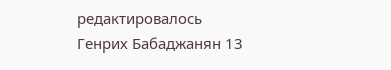редактировалось
Генрих Бабаджанян 13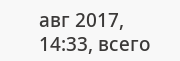авг 2017, 14:33, всего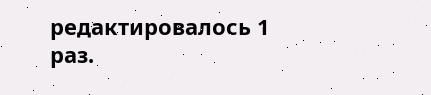редактировалось 1 раз.